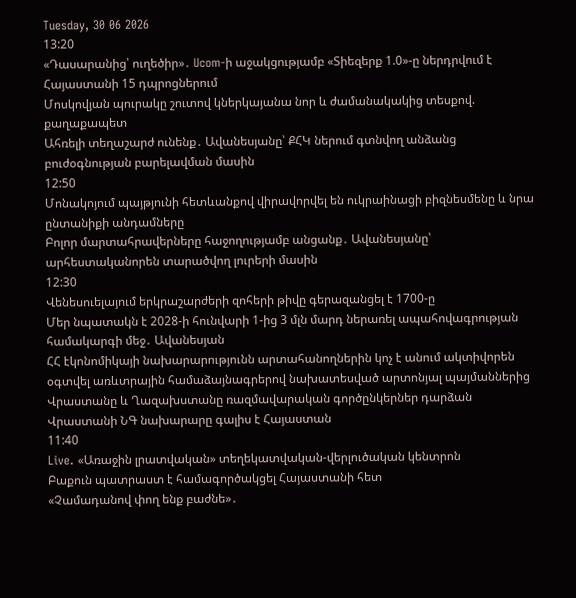Tuesday, 30 06 2026
13:20
«Դասարանից՝ ուղեծիր»․ Ucom-ի աջակցությամբ «Տիեզերք 1.0»-ը ներդրվում է Հայաստանի 15 դպրոցներում
Մոսկովյան պուրակը շուտով կներկայանա նոր և ժամանակակից տեսքով. քաղաքապետ
Ահռելի տեղաշարժ ունենք․ Ավանեսյանը՝ ՔՀԿ ներում գտնվող անձանց բուժօգնության բարելավման մասին
12:50
Մոնակոյում պայթյունի հետևանքով վիրավորվել են ուկրաինացի բիզնեսմենը և նրա ընտանիքի անդամները
Բոլոր մարտահրավերները հաջողությամբ անցանք․ Ավանեսյանը՝ արհեստականորեն տարածվող լուրերի մասին
12:30
Վենեսուելայում երկրաշարժերի զոհերի թիվը գերազանցել է 1700-ը
Մեր նպատակն է 2028-ի հունվարի 1-ից 3 մլն մարդ ներառել ապահովագրության համակարգի մեջ․ Ավանեսյան
ՀՀ էկոնոմիկայի նախարարությունն արտահանողներին կոչ է անում ակտիվորեն օգտվել առևտրային համաձայնագրերով նախատեսված արտոնյալ պայմաններից
Վրաստանը և Ղազախստանը ռազմավարական գործընկերներ դարձան
Վրաստանի ՆԳ նախարարը գալիս է Հայաստան
11:40
Live. «Առաջին լրատվական» տեղեկատվական-վերլուծական կենտրոն
Բաքուն պատրաստ է համագործակցել Հայաստանի հետ
«Չամադանով փող ենք բաժնե»․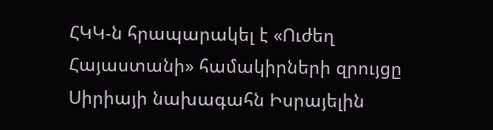ՀԿԿ-ն հրապարակել է «Ուժեղ Հայաստանի» համակիրների զրույցը
Սիրիայի նախագահն Իսրայելին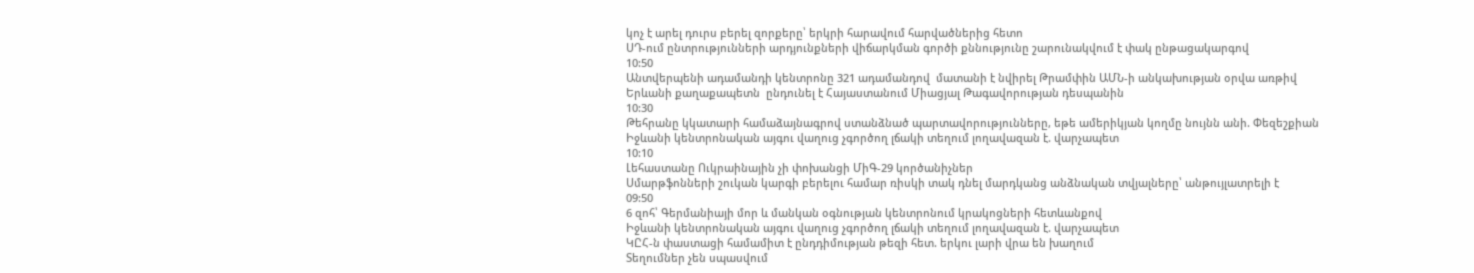կոչ է արել դուրս բերել զորքերը՝ երկրի հարավում հարվածներից հետո
ՍԴ-ում ընտրությունների արդյունքների վիճարկման գործի քննությունը շարունակվում է փակ ընթացակարգով
10:50
Անտվերպենի ադամանդի կենտրոնը 321 ադամանդով  մատանի է նվիրել Թրամփին ԱՄՆ-ի անկախության օրվա առթիվ
Երևանի քաղաքապետն  ընդունել է Հայաստանում Միացյալ Թագավորության դեսպանին
10:30
Թեհրանը կկատարի համաձայնագրով ստանձնած պարտավորությունները, եթե ամերիկյան կողմը նույնն անի. Փեզեշքիան
Իջևանի կենտրոնական այգու վաղուց չգործող լճակի տեղում լողավազան է. վարչապետ
10:10
Լեհաստանը Ուկրաինային չի փոխանցի ՄիԳ-29 կործանիչներ
Սմարթֆոնների շուկան կարգի բերելու համար ռիսկի տակ դնել մարդկանց անձնական տվյալները՝ անթույլատրելի է
09:50
6 զոհ՝ Գերմանիայի մոր և մանկան օգնության կենտրոնում կրակոցների հետևանքով
Իջևանի կենտրոնական այգու վաղուց չգործող լճակի տեղում լողավազան է. վարչապետ
ԿԸՀ-ն փաստացի համամիտ է ընդդիմության թեզի հետ. երկու լարի վրա են խաղում
Տեղումներ չեն սպասվում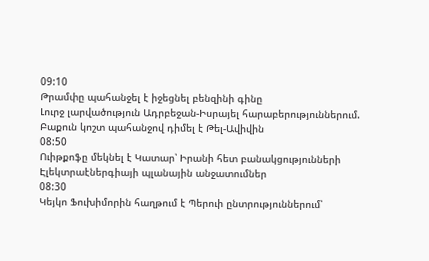09:10
Թրամփը պահանջել է իջեցնել բենզինի գինը
Լուրջ լարվածություն Ադրբեջան-Իսրայել հարաբերություններում. Բաքուն կոշտ պահանջով դիմել է Թել-Ավիվին
08:50
Ուիթքոֆը մեկնել է Կատար՝ Իրանի հետ բանակցությունների
Էլեկտրաէներգիայի պլանային անջատումներ
08:30
Կեյկո Ֆուխիմորին հաղթում է Պերուի ընտրություններում՝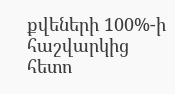քվեների 100%-ի հաշվարկից հետո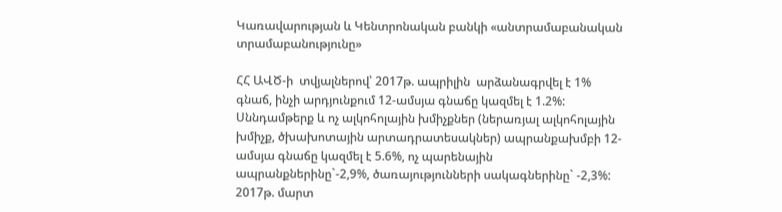Կառավարության և Կենտրոնական բանկի «անտրամաբանական տրամաբանությունը»

ՀՀ ԱՎԾ-ի  տվյալներով՝ 2017թ. ապրիլին  արձանագրվել է 1% գնաճ, ինչի արդյունքում 12-ամսյա գնաճը կազմել է 1.2%: Սննդամթերք և ոչ ալկոհոլային խմիչքներ (ներառյալ ալկոհոլային խմիչք, ծխախոտային արտադրատեսակներ) ապրանքախմբի 12-ամսյա գնաճը կազմել է 5.6%, ոչ պարենային ապրանքներինը`-2,9%, ծառայությունների սակագներինը` -2,3%: 2017թ. մարտ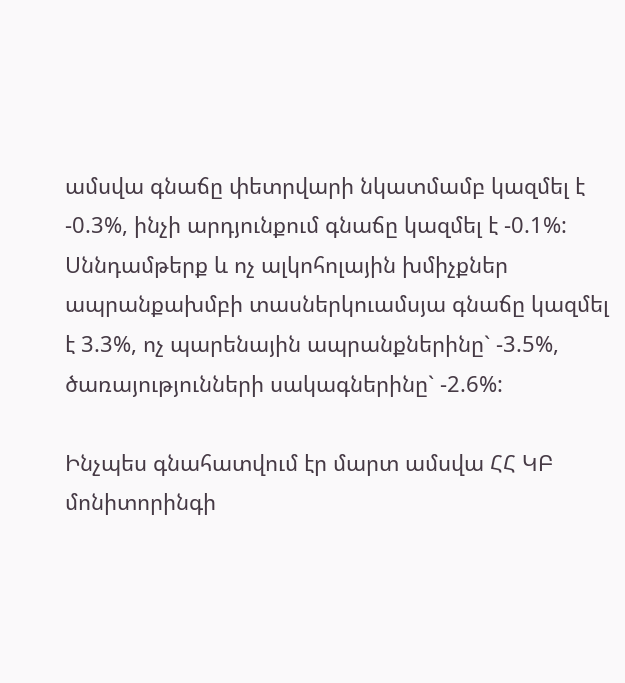ամսվա գնաճը փետրվարի նկատմամբ կազմել է -0.3%, ինչի արդյունքում գնաճը կազմել է -0.1%: Սննդամթերք և ոչ ալկոհոլային խմիչքներ  ապրանքախմբի տասներկուամսյա գնաճը կազմել է 3.3%, ոչ պարենային ապրանքներինը` -3.5%, ծառայությունների սակագներինը` -2.6%:

Ինչպես գնահատվում էր մարտ ամսվա ՀՀ ԿԲ մոնիտորինգի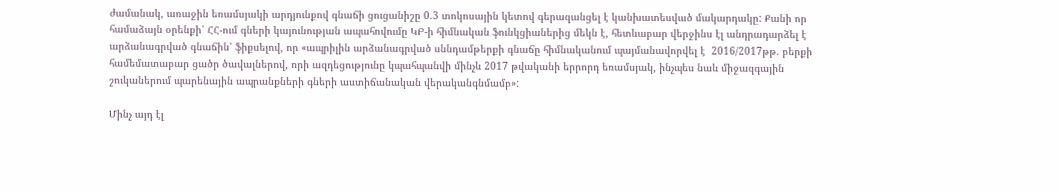ժամանակ, առաջին եռամսյակի արդյունքով գնաճի ցուցանիշը 0.3 տոկոսային կետով գերազանցել է կանխատեսված մակարդակը: Քանի որ  համաձայն օրենքի՝ ՀՀ-ում գների կայունության ապահովումը ԿԲ-ի հիմնական ֆունկցիաներից մեկն է, հետևաբար վերջինս էլ անդրադարձել է արձանագրված գնաճին՝ ֆիքսելով, որ «ապրիլին արձանագրված սննդամթերքի գնաճը հիմնականում պայմանավորվել է  2016/2017թթ. բերքի համեմատաբար ցածր ծավալներով, որի ազդեցությունը կպահպանվի մինչև 2017 թվականի երրորդ եռամսյակ, ինչպես նաև միջազգային շուկաներում պարենային ապրանքների գների աստիճանական վերականգնմամբ»:

Մինչ այդ էլ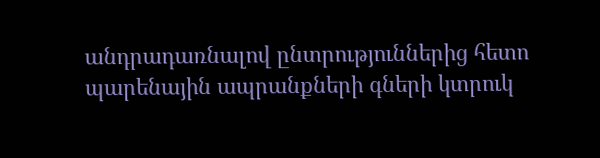անդրադառնալով ընտրություններից հետո պարենային ապրանքների գների կտրուկ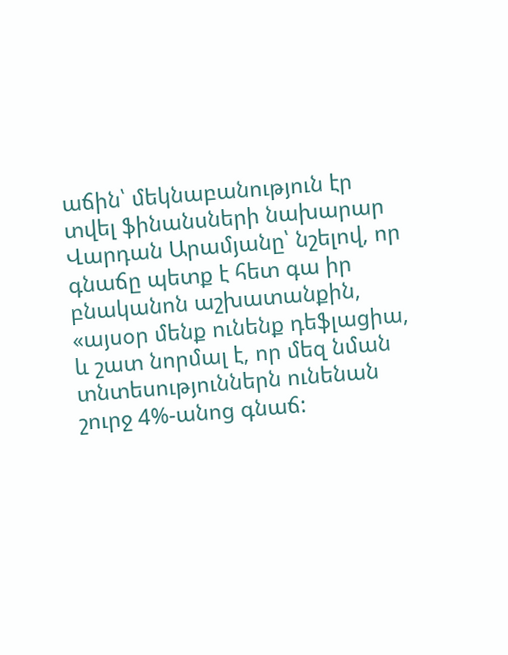աճին՝ մեկնաբանություն էր տվել ֆինանսների նախարար Վարդան Արամյանը՝ նշելով, որ գնաճը պետք է հետ գա իր բնականոն աշխատանքին, «այսօր մենք ունենք դեֆլացիա, և շատ նորմալ է, որ մեզ նման տնտեսություններն ունենան շուրջ 4%-անոց գնաճ: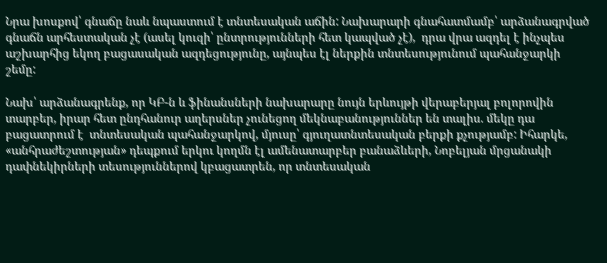Նրա խոսքով՝ գնաճը նաև նպաստում է տնտեսական աճին: Նախարարի գնահատմամբ՝ արձանագրված գնաճն արհեստական չէ (ասել կուզի՝ ընտրությունների հետ կապված չէ),  դրա վրա ազդել է ինչպես աշխարհից եկող բացասական ազդեցությունը, այնպես էլ ներքին տնտեսությունում պահանջարկի շեմը:

Նախ՝ արձանագրենք, որ ԿԲ-ն և ֆինանսների նախարարը նույն երևույթի վերաբերյալ բոլորովին տարբեր, իրար հետ ընդհանուր աղերսներ չունեցող մեկնաբանություններ են տալիս. մեկը դա բացատրում է  տնտեսական պահանջարկով, մյուսը՝ գյուղատնտեսական բերքի քչությամբ: Իհարկե, «անհրաժեշտության» դեպքում երկու կողմն էլ ամենատարբեր բանաձևերի, Նոբելյան մրցանակի դափնեկիրների տեսություններով կբացատրեն, որ տնտեսական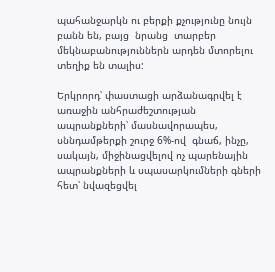պահանջարկն ու բերքի քչությունը նույն բանն են, բայց  նրանց  տարբեր  մեկնաբանություններն արդեն մտորելու տեղիք են տալիս:

Երկրորդ՝ փաստացի արձանագրվել է առաջին անհրաժեշտության ապրանքների՝ մասնավորապես, սննդամթերքի շուրջ 6%-ով  գնաճ, ինչը, սակայն, միջինացվելով ոչ պարենային ապրանքների և սպասարկումների գների հետ՝ նվազեցվել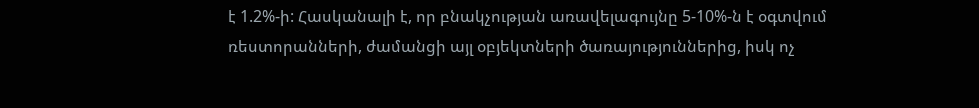է 1.2%-ի: Հասկանալի է, որ բնակչության առավելագույնը 5-10%-ն է օգտվում ռեստորանների, ժամանցի այլ օբյեկտների ծառայություններից, իսկ ոչ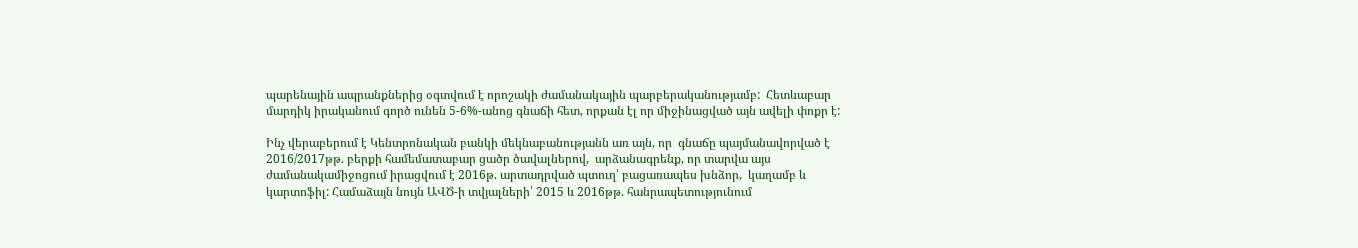պարենային ապրանքներից օգտվում է որոշակի ժամանակային պարբերականությամբ:  Հետևաբար  մարդիկ իրականում գործ ունեն 5-6%-անոց գնաճի հետ, որքան էլ որ միջինացված այն ավելի փոքր է:

Ինչ վերաբերում է Կենտրոնական բանկի մեկնաբանությանն առ այն, որ  գնաճը պայմանավորված է 2016/2017թթ. բերքի համեմատաբար ցածր ծավալներով,  արձանագրենք, որ տարվա այս ժամանակամիջոցում իրացվում է 2016թ. արտադրված պտուղ՝ բացառապես խնձոր,  կաղամբ և կարտոֆիլ: Համաձայն նույն ԱՎԾ-ի տվյալների՝ 2015 և 2016թթ. հանրապետությունում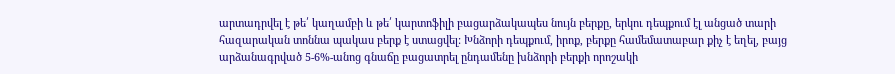արտադրվել է թե՛ կաղամբի և թե՛ կարտոֆիլի բացարձակապես նույն բերքը, երկու դեպքում էլ անցած տարի հազարական տոննա պակաս բերք է ստացվել: Խնձորի դեպքում, իրոք, բերքը համեմատաբար քիչ է եղել, բայց արձանագրված 5-6%-անոց գնաճը բացատրել ընդամենը խնձորի բերքի որոշակի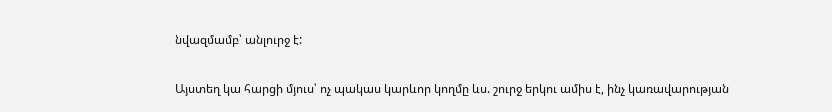նվազմամբ՝ անլուրջ է:

Այստեղ կա հարցի մյուս՝ ոչ պակաս կարևոր կողմը ևս. շուրջ երկու ամիս է, ինչ կառավարության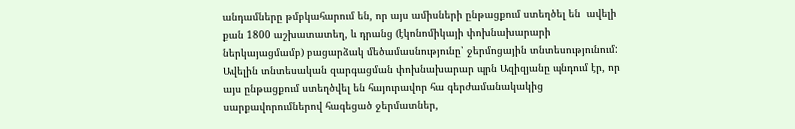անդամները թմբկահարում են, որ այս ամիսների ընթացքում ստեղծել են  ավելի քան 1800 աշխատատեղ, և դրանց (էկոնոմիկայի փոխնախարարի ներկայացմամբ) բացարձակ մեծամասնությունը՝ ջերմոցային տնտեսությունում: Ավելին տնտեսական զարգացման փոխնախարար պրն Ազիզյանը պնդում էր, որ այս ընթացքում ստեղծվել են հայուրավոր հա գերժամանակակից սարքավորումներով հագեցած ջերմատներ,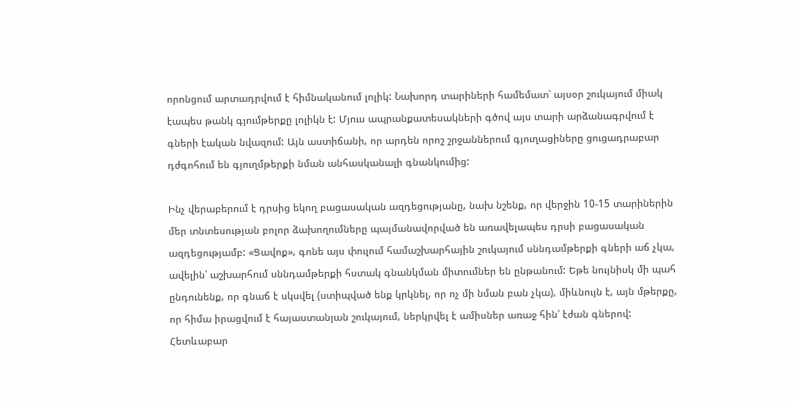որոնցում արտադրվում է հիմնականում լոլիկ: Նախորդ տարիների համեմատ՝ այսօր շուկայում միակ էապես թանկ գյումթերքը լոլիկն է: Մյուս ապրանքատեսակների գծով այս տարի արձանագրվում է գների էական նվազում: Այն աստիճանի, որ արդեն որոշ շրջաններում գյուղացիները ցուցադրաբար դժգոհում են գյուղմթերքի նման անհասկանալի գնանկումից:

Ինչ վերաբերում է դրսից եկող բացասական ազդեցությանը, նախ նշենք, որ վերջին 10-15 տարիներին մեր տնտեսության բոլոր ձախողումները պայմանավորված են առավելապես դրսի բացասական ազդեցությամբ: «Ցավոք», գոնե այս փուլում համաշխարհային շուկայում սննդամթերքի գների աճ չկա, ավելին՝ աշխարհում սննդամթերքի հստակ գնանկման միտումներ են ընթանում: Եթե նույնիսկ մի պահ ընդունենք, որ գնաճ է սկսվել (ստիպված ենք կրկնել, որ ոչ մի նման բան չկա), միևնույն է, այն մթերքը, որ հիմա իրացվում է հայաստանյան շուկայում, ներկրվել է ամիսներ առաջ հին՝ էժան գներով: Հետևաբար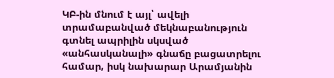ԿԲ-ին մնում է այլ՝ ավելի տրամաբանված մեկնաբանություն գտնել ապրիլին սկսված «անհասկանալի» գնաճը բացատրելու համար, իսկ նախարար Արամյանին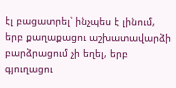էլ բացատրել՝ ինչպես է լինում, երբ քաղաքացու աշխատավարձի բարձրացում չի եղել, երբ գյուղացու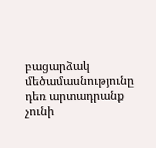բացարձակ մեծամասնությունը դեռ արտադրանք չունի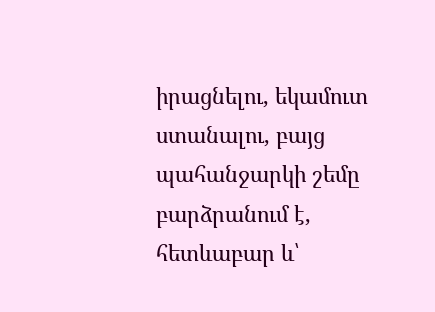իրացնելու, եկամուտ ստանալու, բայց պահանջարկի շեմը բարձրանում է, հետևաբար և՝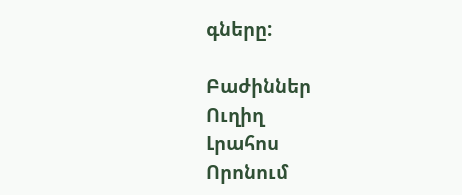գները:

Բաժիններ
Ուղիղ
Լրահոս
Որոնում